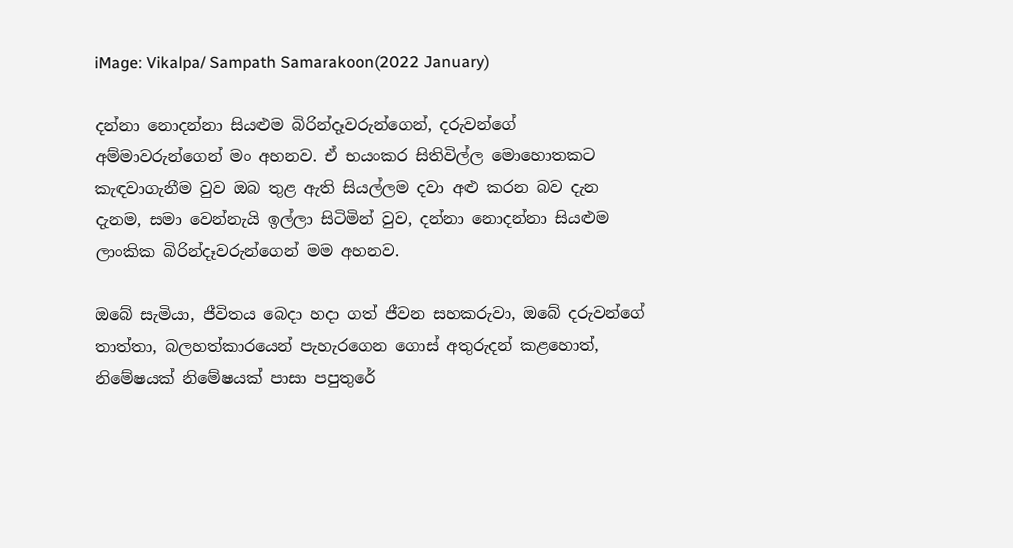iMage: Vikalpa/ Sampath Samarakoon(2022 January)

දන්නා නොදන්නා සියළුම බිරින්දෑවරුන්ගෙන්, දරුවන්ගේ අම්මාවරුන්ගෙන් මං අහනව. ඒ භයංකර සිතිවිල්ල මොහොතකට කැඳවාගැනීම වුව ඔබ තුළ ඇති සියල්ලම දවා අළු කරන බව දැන දැනම, සමා වෙන්නැයි ඉල්ලා සිටිමින් වුව, දන්නා නොදන්නා සියළුම ලාංකික බිරින්දෑවරුන්ගෙන් මම අහනව.

ඔබේ සැමියා, ජීවිතය බෙදා හදා ගත් ජීවන සහකරුවා, ඔබේ දරුවන්ගේ තාත්තා, බලහත්කාරයෙන් පැහැරගෙන ගොස් අතුරුදන් කළහොත්, නිමේෂයක් නිමේෂයක් පාසා පපුතුරේ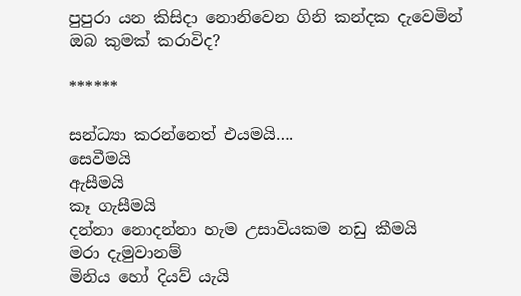පුපුරා යන කිසිදා නොනිවෙන ගිනි කන්දක දැවෙමින් ඔබ කුමක් කරාවිද?

******

සන්ධ්‍යා කරන්නෙත් එයමයි….
සෙවීමයි
ඇසීමයි
කෑ ගැසීමයි
දන්නා නොදන්නා හැම උසාවියකම නඩු කීමයි
මරා දැමුවානම්
මිනිය හෝ දියව් යැයි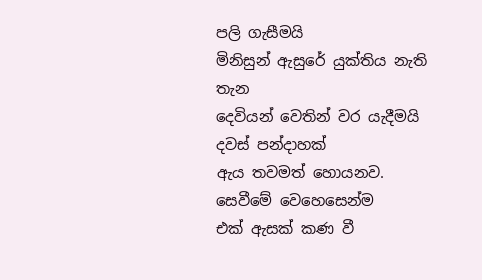පලි ගැසීමයි
මිනිසුන් ඇසුරේ යුක්තිය නැති තැන
දෙවියන් වෙතින් වර යැදීමයි
දවස් පන්දාහක්
ඇය තවමත් හොයනව.
සෙවීමේ වෙහෙසෙන්ම
එක් ඇසක් කණ වී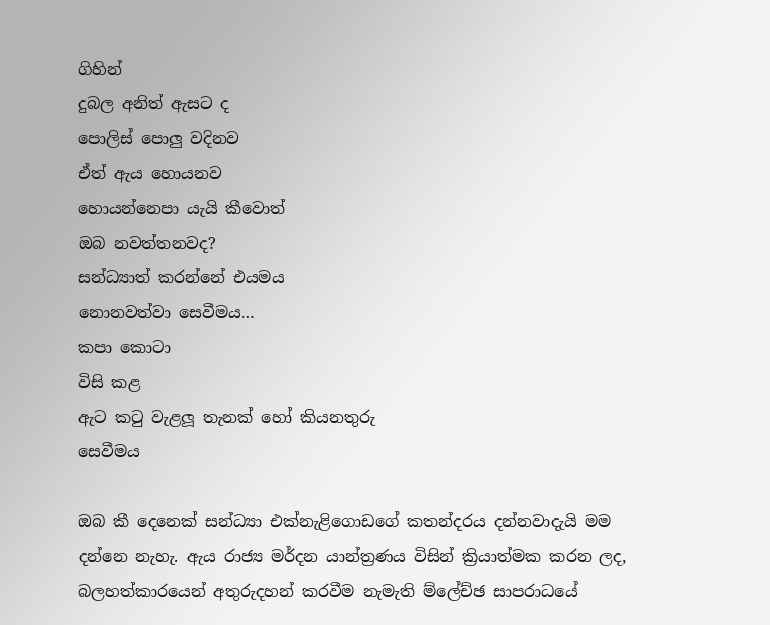ගිහින්
දුබල අනිත් ඇසට ද
පොලිස් පොලු වදිනව
ඒත් ඇය හොයනව
හොයන්නෙපා යැයි කීවොත්
ඔබ නවත්තනවද?
සන්ධ්‍යාත් කරන්නේ එයමය
නොනවත්වා සෙවීමය…
කපා කොටා
විසි කළ
ඇට කටු වැළලූ තැනක් හෝ කියනතුරු
සෙවීමය

ඔබ කී දෙනෙක් සන්ධ්‍යා එක්නැළිගොඩගේ කතන්දරය දන්නවාදැයි මම දන්නෙ නැහැ. ඇය රාජ්‍ය මර්දන යාන්ත්‍රණය විසින් ක්‍රියාත්මක කරන ලද, බලහත්කාරයෙන් අතුරුදහන් කරවීම නැමැති ම්ලේච්ඡ සාපරාධයේ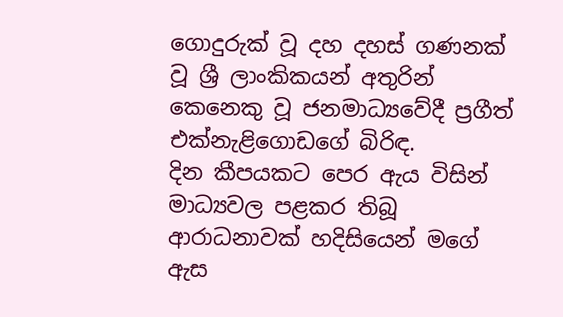ගොදුරුක් වූ දහ දහස් ගණනක් වූ ශ්‍රී ලාංකිකයන් අතුරින් කෙනෙකු වූ ජනමාධ්‍යවේදී ප්‍රගීත් එක්නැළිගොඩගේ බිරිඳ.
දින කීපයකට පෙර ඇය විසින් මාධ්‍යවල පළකර තිබූ ආරාධනාවක් හදිසියෙන් මගේ ඇස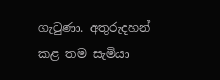ගැටුණා. අතුරුදහන් කළ තම සැමියා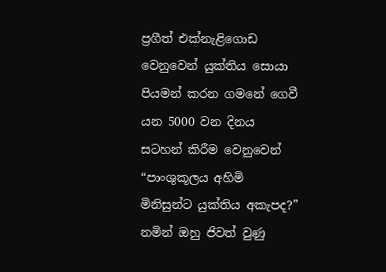ප්‍රගීත් එක්නැළිගොඩ වෙනුවෙන් යුක්තිය සොයා පියමන් කරන ගමනේ ගෙවී යන 5000 වන දිනය සටහන් කිරීම වෙනුවෙන් “පාංශුකූලය අහිමි මිනිසුන්ට යුක්තිය අකැපද?” නමින් ඔහු ජිවත් වුණු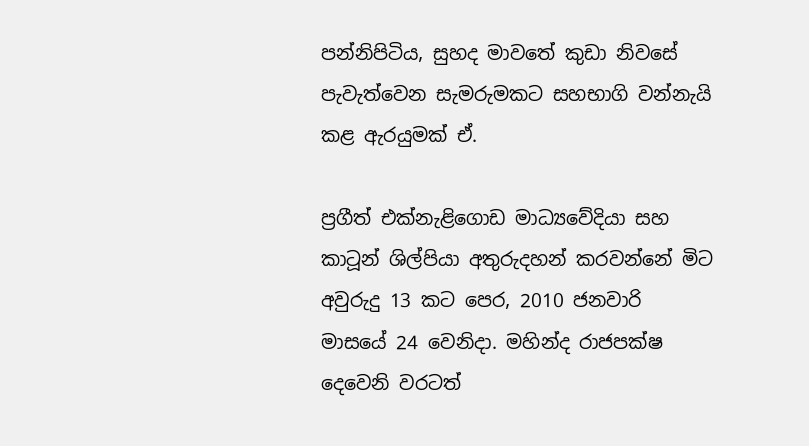පන්නිපිටිය, සුහද මාවතේ කුඩා නිවසේ පැවැත්වෙන සැමරුමකට සහභාගි වන්නැයි කළ ඇරයුමක් ඒ.

ප්‍රගීත් එක්නැළිගොඩ මාධ්‍යවේදියා සහ කාටූන් ශිල්පියා අතුරුදහන් කරවන්නේ මිට අවුරුදු 13 කට පෙර, 2010 ජනවාරි මාසයේ 24 වෙනිදා. මහින්ද රාජපක්ෂ දෙවෙනි වරටත්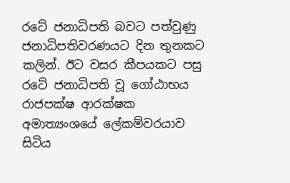රටේ ජනාධිපති බවට පත්වුණු ජනාධිපතිවරණයට දින තුනකට කලින්. ඊට වසර කීපයකට පසු රටේ ජනාධිපති වූ ගෝඨාභය රාජපක්ෂ ආරක්ෂක අමාත්‍යංශයේ ලේකම්වරයාව සිටිය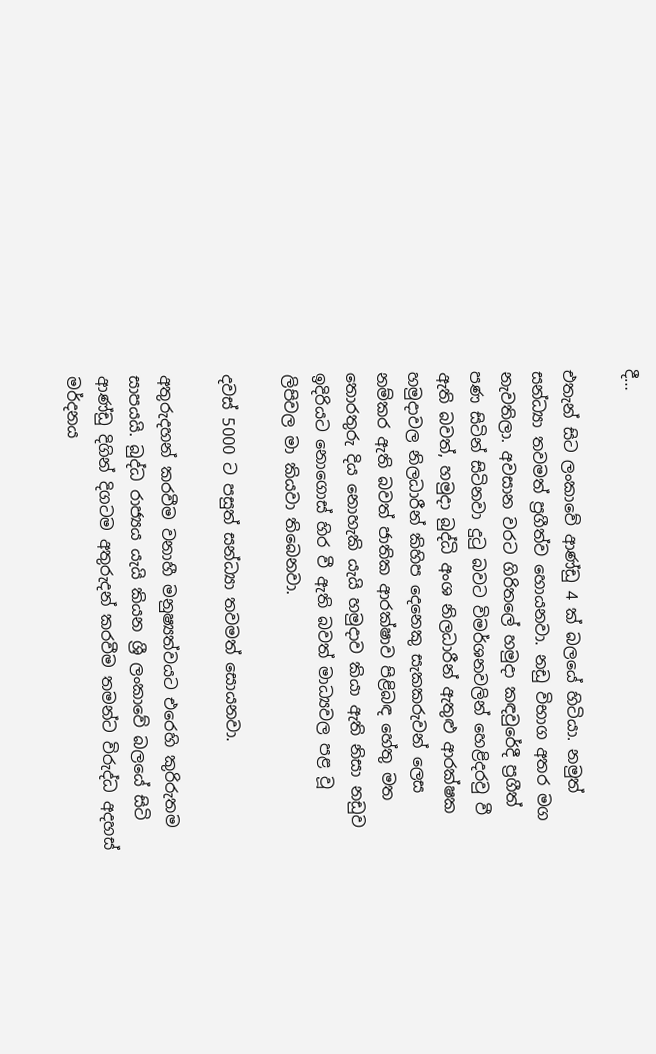දී…

එතැන් සිට ලංකාවේ ආණ්ඩු 4 ක් බලයේ හිටියා. නමුත් සන්ධ්‍යා තවමත් ප්‍රගීත්ව හොයනවා. නඩු විභාග අතර මග නැවතිලා. අවසාන වරට ගිරිතලේ හමුදා කඳවුරේදී ප්‍රගීත් පණ සිටින් සිටිනවා දුටු බවට විමර්ශනවලින් හෙළිදරවු වී ඇති බවත්, හමුදා බුද්ධි අංශ නිලධාරීන් ඇතුළු ආරක්ෂක හමුදාවල නිලධාරීන් කිහිප දෙනෙකු සැකකරුවන් ලෙස නම්කර ඇති බවත් ජාතික ආරක්ෂාව පිළිබඳ හේතු මත තොරතුරු දිය නොහැකි යැයි හමුදාව කියා ඇති නිසා නඩුව ඉදිරියට නොගොස් හිර වී ඇති බවත් මාධ්‍යවල පළ වූ ලිපිවල මා කියවා තිබෙනවා.

දවස් 5000 ට පසුත් සන්ධ්‍යා තවමත් සොයනවා.

අතුරුදහන් කරවීම වනාහී මනුෂ්‍යත්වයට එරෙහි කුරිරුතම සාපයයි. බුද්ධ රාජ්‍යය යැයි කියන ශ්‍රී ලංකාවේ බලයේ සිටි ආණ්ඩු දිගින් දිගටම අතුරුදන් කරවීම තමන්ට විරුද්ධ අදහස් මර්දනය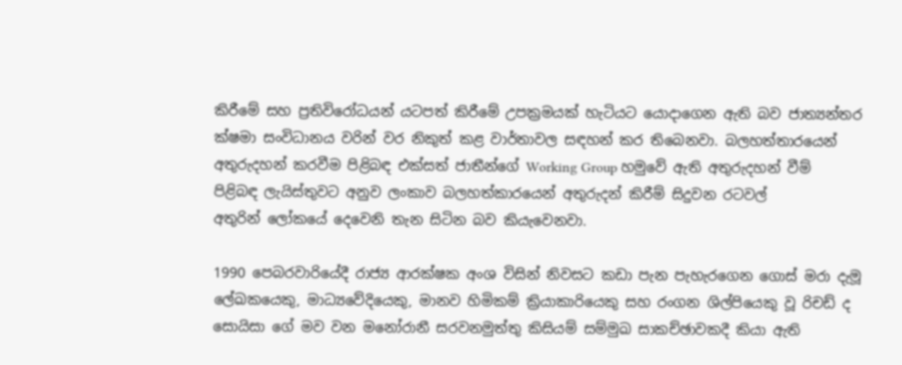කිරීමේ සහ ප්‍රතිවිරෝධයන් යටපත් කිරීමේ උපක්‍රමයක් හැටියට යොදාගෙන ඇති බව ජාත්‍යන්තර ක්ෂමා සංවිධානය වරින් වර නිකුත් කළ වාර්තාවල සඳහන් කර තිබෙනවා. බලහත්තාරයෙන් අතුරුදහන් කරවීම පිළිබඳ එක්සත් ජාතීන්ගේ Working Group හමුවේ ඇති අතුරුදහන් වීම් පිළිබඳ ලැයිස්තුවට අනුව ලංකාව බලහත්කාරයෙන් අතුරුදන් කිරීම් සිදුවන රටවල් අතුරින් ‍ලෝකයේ දෙවෙනි තැන සිටින බව කියැවෙනවා.

1990 පෙබරවාරියේදී රාජ්‍ය ආරක්ෂක අංශ විසින් නිවසට කඩා පැන පැහැරගෙන ගොස් මරා දැමූ ලේඛකයෙකු, මාධ්‍යවේදියෙකු, මානව හිමිකම් ක්‍රියාකාරියෙකු සහ රංගන ශිල්පියෙකු වූ රිචඩ් ද සොයිසා ගේ මව වන මනෝරානී සරවනමුත්තු කිසියම් සම්මුඛ සාකච්ඡාවකදී කියා ඇති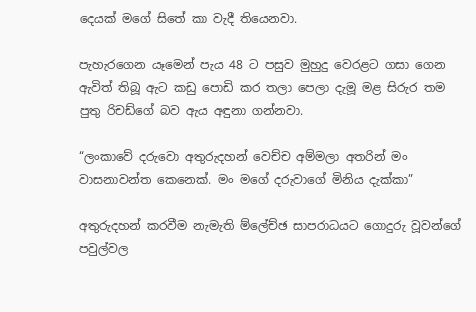දෙයක් මගේ සිතේ කා වැදී තියෙනවා.

පැහැරගෙන යෑමෙන් පැය 48 ට පසුව මුහුදු වෙරළට ගසා ගෙන ඇවිත් තිබූ ඇට කඩු පොඩි කර තලා පෙලා දැමූ මළ සිරුර තම පුතු රිචඩ්ගේ බව ඇය අඳුනා ගන්නවා.

“ලංකාවේ දරුවො අතුරුදහන් වෙච්ච අම්මලා අතරින් මං වාසනාවන්ත කෙනෙක්. මං මගේ දරුවාගේ මිනිය දැක්කා”

අතුරුදහන් කරවීම නැමැති ම්ලේච්ඡ සාපරාධයට ගොදුරු වූවන්ගේ පවුල්වල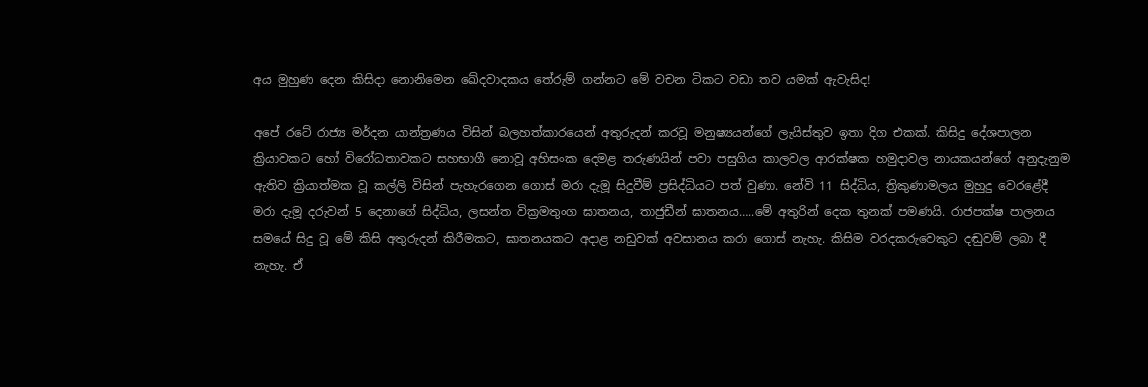අය මුහුණ දෙන කිසිදා නොනිමෙන ඛේදවාදකය තේරුම් ගන්නට මේ වචන ටිකට වඩා තව යමක් ඇවැසිද!

අපේ රටේ රාජ්‍ය මර්දන යාන්ත්‍රණය විසින් බලහත්කාරයෙන් අතුරුදන් කරවූ මනුෂ්‍යයන්ගේ ලැයිස්තුව ඉතා දිග එකක්. කිසිදු දේශපාලන ක්‍රියාවකට හෝ විරෝධතාවකට සහභාගී නොවූ අහිසංක දෙමළ තරුණයින් පවා පසුගිය කාලවල ආරක්ෂක හමුදාවල නායකයන්ගේ අනුදැනුම ඇතිව ක්‍රියාත්මක වූ කල්ලි විසින් පැහැරගෙන ගොස් මරා දැමූ සිදුවීම් ප්‍රසිද්ධියට පත් වුණා. නේවි 11 සිද්ධිය, ත්‍රිකුණාමලය මුහුදු වෙරළේදී මරා දැමූ දරුවන් 5 දෙනාගේ සිද්ධිය, ලසන්ත වික්‍රමතුංග ඝාතනය, තාජුඩීන් ඝාතනය…..මේ අතුරින් දෙක තුනක් පමණයි. රාජපක්ෂ පාලනය සමයේ සිදු වූ මේ කිසි අතුරුදන් කිරීමකට, ඝාතනයකට අදාළ නඩුවක් අවසානය කරා ගොස් නැහැ. කිසිම වරදකරුවෙකුට දඬුවම් ලබා දී නැහැ. ඒ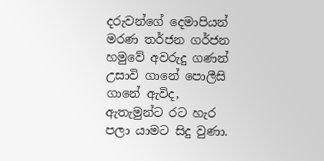දරුවන්ගේ දෙමාපියන් මරණ තර්ජන ගර්ජන හමුවේ අවරුදු ගණන් උසාවි ගානේ පොලීසි ගානේ ඇවිද, ඇතැමුන්ට රට හැර පලා යාමට සිදු වුණා.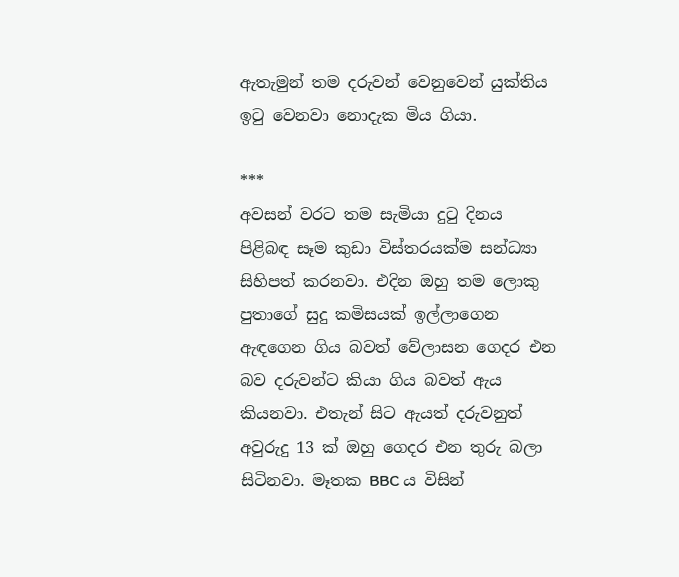ඇතැමුන් තම දරුවන් වෙනුවෙන් යුක්තිය ඉටු වෙනවා නොදැක මිය ගියා.

***
අවසන් වරට තම සැමියා දුටු දිනය පිළිබඳ සෑම කුඩා විස්තරයක්ම සන්ධ්‍යා සිහිපත් කරනවා. එදින ඔහු තම ලොකු පුතාගේ සුදු කමිසයක් ඉල්ලාගෙන ඇඳගෙන ගිය බවත් වේලාසන ගෙදර එන බව දරුවන්ට කියා ගිය බවත් ඇය කියනවා. එතැන් සිට ඇයත් දරුවනුත් අවුරුදු 13 ක් ඔහු ගෙදර එන තුරු බලා සිටිනවා. මෑතක BBC ය විසින්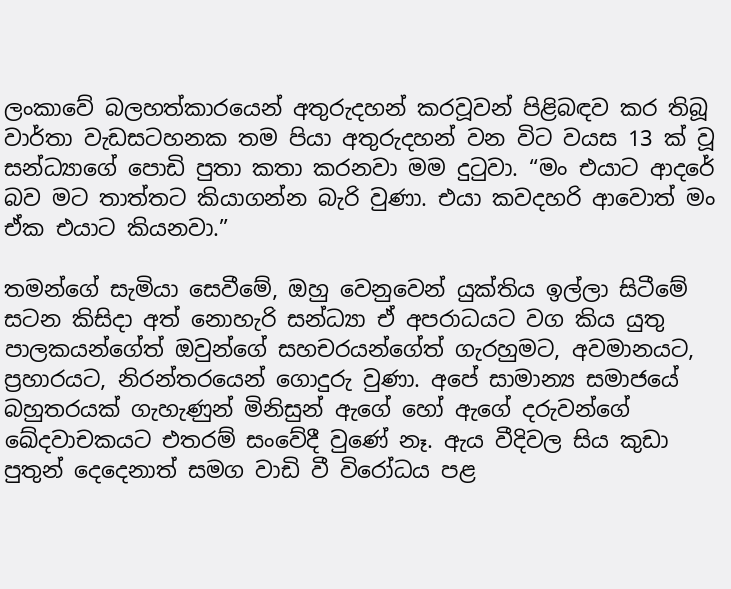ලංකාවේ බලහත්කාරයෙන් අතුරුදහන් කරවූවන් පිළිබඳව කර තිබූ වාර්තා වැඩසටහනක තම පියා අතුරුදහන් වන විට වයස 13 ක් වූ සන්ධ්‍යාගේ පොඩි පුතා කතා කරනවා මම දුටුවා. “මං එයාට ආදරේ බව මට තාත්තට කියාගන්න බැරි වුණා. එයා කවදහරි ආවොත් මං ඒක එයාට කියනවා.”

තමන්ගේ සැමියා සෙවීමේ, ඔහු වෙනුවෙන් යුක්තිය ඉල්ලා සිටීමේ සටන කිසිදා අත් නොහැරි සන්ධ්‍යා ඒ අපරාධයට වග කිය යුතු පාලකයන්ගේත් ඔවුන්ගේ සහචරයන්ගේත් ගැරහුමට, අවමානයට, ප්‍රහාරයට, නිරන්තරයෙන් ගොදුරු වුණා. අපේ සාමාන්‍ය සමාජයේ බහුතරයක් ගැහැණුන් මිනිසුන් ඇගේ හෝ ඇගේ දරුවන්ගේ ඛේදවාචකයට එතරම් සංවේදී වුණේ නෑ. ඇය වීදිවල සිය කුඩා පුතුන් දෙදෙනාත් සමග වාඩි වී විරෝධය පළ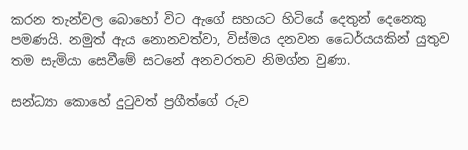කරන තැන්වල බොහෝ විට ඇගේ සහයට හිටියේ දෙතුන් දෙනෙකු පමණයි. නමුත් ඇය නොනවත්වා, විස්මය දනවන ධෛර්යයකින් යුතුව තම සැමියා සෙවීමේ සටනේ අනවරතව නිමග්න වුණා.

සන්ධ්‍යා කොහේ දුටුවත් ප්‍රගීත්ගේ රුව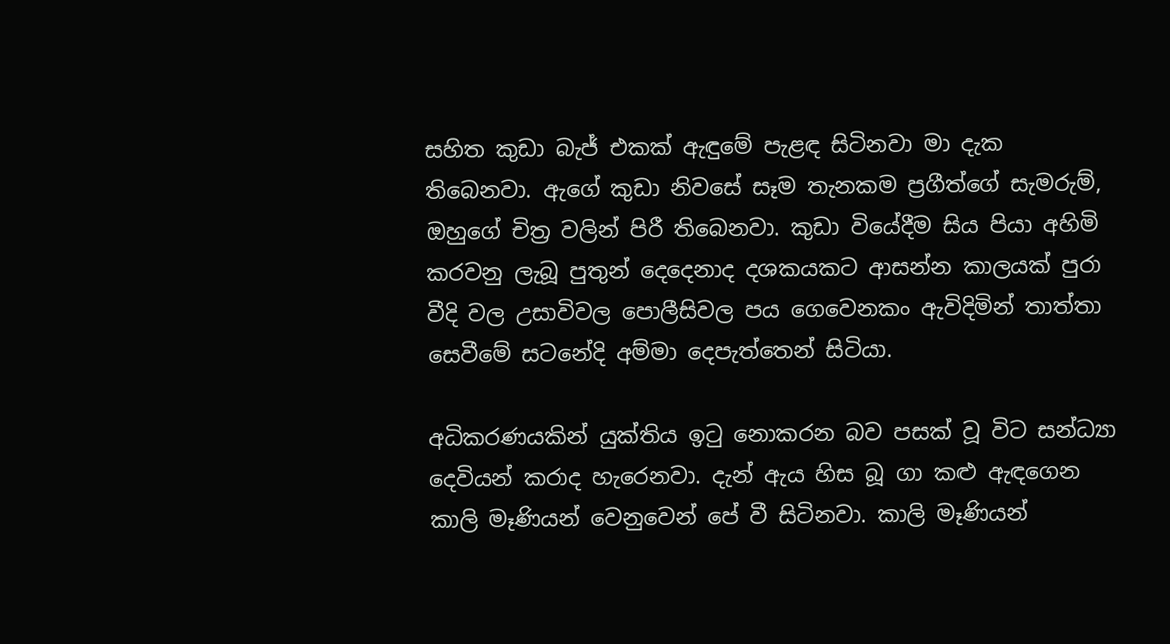සහිත කුඩා බැජ් එකක් ඇඳුමේ පැළඳ සිටිනවා මා දැක තිබෙනවා. ඇගේ කුඩා නිවසේ සෑම තැනකම ප්‍රගීත්ගේ සැමරුම්, ඔහුගේ චිත්‍ර වලින් පිරී තිබෙනවා. කුඩා වියේදීම සිය පියා අහිමි කරවනු ලැබූ පුතුන් දෙදෙනාද දශකයකට ආසන්න කාලයක් පුරා වීදි වල උසාවිවල පොලීසිවල පය ගෙවෙනකං ඇවිදිමින් තාත්තා සෙවීමේ සටනේදි අම්මා දෙපැත්තෙන් සිටියා.

අධිකරණයකින් යුක්තිය ඉටු නොකරන බව පසක් වූ විට සන්ධ්‍යා දෙවියන් කරාද හැරෙනවා. දැන් ඇය හිස බූ ගා කළු ඇඳගෙන කාලි මෑණියන් වෙනුවෙන් පේ වී සිටිනවා. කාලි මෑණියන්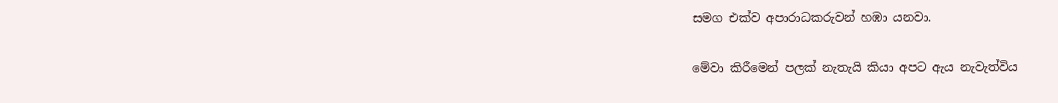සමග එක්ව අපාරාධකරුවන් හඹා යනවා.

මේවා කිරීමෙන් පලක් නැතැයි කියා අපට ඇය නැවැත්විය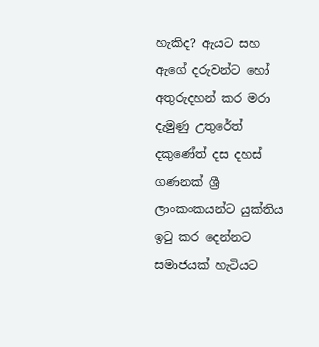හැකිද? ඇයට සහ ඇගේ දරුවන්ට හෝ අතුරුදහන් කර මරා දැමුණු උතුරේත් දකුණේත් දස දහස් ගණනක් ශ්‍රී ලාංකංකයන්ට යුක්තිය ඉටු කර දෙන්නට සමාජයක් හැටියට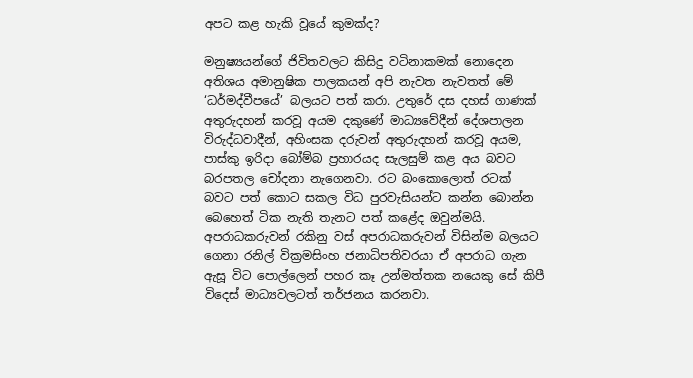අපට කළ හැකි වූයේ කුමක්ද?

මනුෂ්‍යයන්ගේ ජිවිතවලට කිසිදු වටිනාකමක් නොදෙන අතිශය අමානුෂික පාලකයන් අපි නැවත නැවතත් මේ ‘ධර්මද්වීපයේ’ බලයට පත් කරා. උතුරේ දස දහස් ගාණක් අතුරුදහන් කරවූ අයම දකුණේ මාධ්‍යවේදීන් දේශපාලන විරුද්ධවාදීන්, අහිංසක දරුවන් අතුරුදහන් කරවූ අයම, පාස්කු ඉරිදා බෝම්බ ප්‍රහාරයද සැලසුම් කළ අය බවට බරපතල චෝදනා නැගෙනවා. රට බංකොලොත් රටක් බවට පත් කොට සකල විධ පුරවැසියන්ට කන්න බොන්න බෙහෙත් ටික නැති තැනට පත් කළේද ඔවුන්මයි. අපරාධකරුවන් රකිනු වස් අපරාධකරුවන් විසින්ම බලයට ගෙනා රනිල් වික්‍රමසිංහ ජනාධිපතිවරයා ඒ අපරාධ ගැන ඇසූ විට පොල්ලෙන් පහර කෑ උන්මත්තක නයෙකු සේ කිපී විදෙස් මාධ්‍යවලටත් තර්ජනය කරනවා.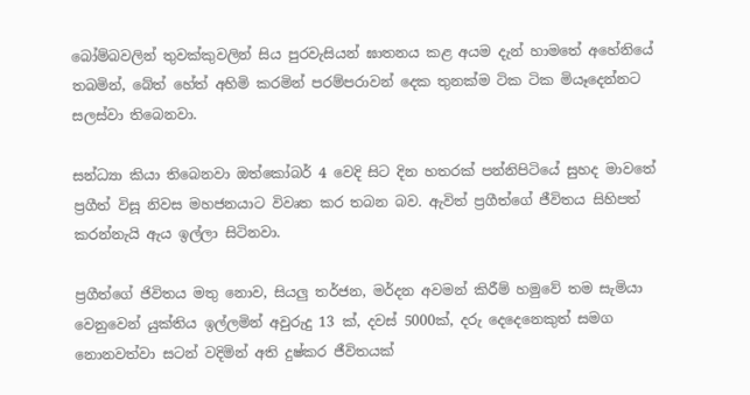බෝම්බවලින් තුවක්කුවලින් සිය පුරවැසියන් ඝාතනය කළ අයම දැන් හාමතේ අහේනියේ තබමින්, බේත් හේත් අහිමි කරමින් පරම්පරාවන් දෙක තුනක්ම ටික ටික මියෑදෙන්නට සලස්වා තිබෙනවා.

සන්ධ්‍යා කියා තිබෙනවා ඔත්කෝබර් 4 වෙදි සිට දින හතරක් පන්නිපිටියේ සුහද මාවතේ ප්‍රගීත් විසූ නිවස මහජනයාට විවෘත කර තබන බව. ඇවිත් ප්‍රගීත්ගේ ජීවිතය සිහිපත් කරන්නැයි ඇය ඉල්ලා සිටිනවා.

ප්‍රගීත්ගේ ජිවිතය මතු නොව, සියලු තර්ජන, මර්දන අවමන් කිරීම් හමුවේ තම සැමියා වෙනුවෙන් යුක්තිය ඉල්ලමින් අවුරුදු 13 ක්, දවස් 5000ක්, දරු දෙදෙනෙකුත් සමග නොනවත්වා සටන් වදිමින් අති දුෂ්කර ජීවිතයක්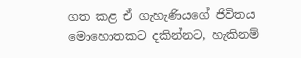ගත කළ ඒ ගැහැණියගේ ජිවිතය මොහොතකට දකින්නට, හැකිනම්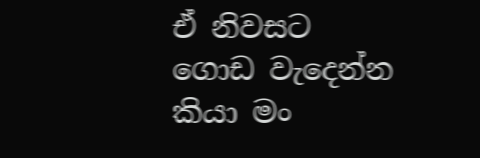ඒ නිවසට ගොඩ වැදෙන්න කියා මං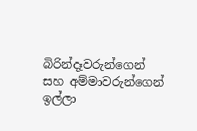බිරින්දෑවරුන්ගෙන් සහ අම්මාවරුන්ගෙන් ඉල්ලා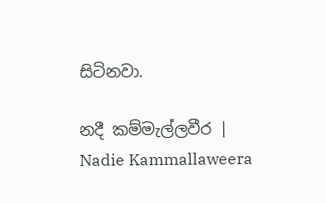සිටිනවා.

නදී කම්මැල්ලවීර | Nadie Kammallaweera